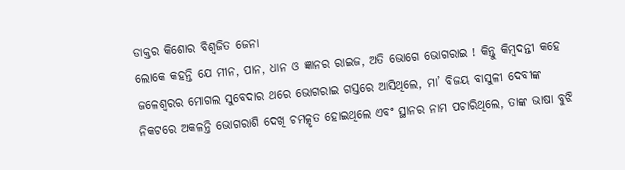ଡାକ୍ତର କିଶୋର ବିଶ୍ୱଜିତ ଜେନା
ଲୋକେ କହନ୍ତି ଯେ ମୀନ, ପାନ, ଧାନ ଓ ଜ୍ଞାନର ରାଇଜ, ଅତି ଭୋଗେ ଭୋଗରାଇ ! କିନ୍ତୁ କିମ୍ବଦନ୍ତୀ କହେ ଜଳେଶ୍ବରର ମୋଗଲ ସୁବେଦାର ଥରେ ଭୋଗରାଇ ଗସ୍ତରେ ଆସିଥିଲେ, ମା’ ବିଜୟ ବାସୁଳୀ ଦେବୀଙ୍କ ନିକଟରେ ଅକଳନ୍ତି ଭୋଗରାଶି ଦେଖି ଚମତ୍କୃତ ହୋଇଥିଲେ ଏବଂ ସ୍ଥାନର ନାମ ପଚାରିଥିଲେ, ତାଙ୍କ ଭାଷା ବୁଝି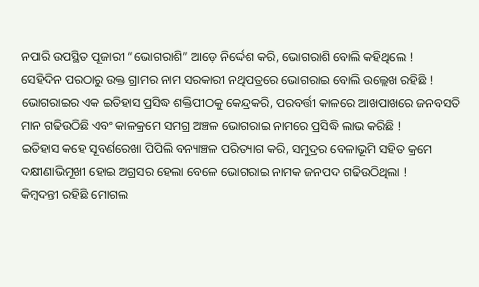ନପାରି ଉପସ୍ଥିତ ପୂଜାରୀ “ଭୋଗରାଶି” ଆଡ଼େ ନିର୍ଦ୍ଦେଶ କରି, ଭୋଗରାଶି ବୋଲି କହିଥିଲେ !
ସେହିଦିନ ପରଠାରୁ ଉକ୍ତ ଗ୍ରାମର ନାମ ସରକାରୀ ନଥିପତ୍ରରେ ଭୋଗରାଇ ବୋଲି ଉଲ୍ଲେଖ ରହିଛି ! ଭୋଗରାଇର ଏକ ଇତିହାସ ପ୍ରସିଦ୍ଧ ଶକ୍ତିପୀଠକୁ କେନ୍ଦ୍ରକରି, ପରବର୍ତ୍ତୀ କାଳରେ ଆଖପାଖରେ ଜନବସତି ମାନ ଗଢିଉଠିଛି ଏବଂ କାଳକ୍ରମେ ସମଗ୍ର ଅଞ୍ଚଳ ଭୋଗରାଇ ନାମରେ ପ୍ରସିଦ୍ଧି ଲାଭ କରିଛି !
ଇତିହାସ କହେ ସୂବର୍ଣରେଖା ପିପିଲି ବନ୍ୟାଞ୍ଚଳ ପରିତ୍ୟାଗ କରି, ସମୁଦ୍ରର ବେଳାଭୂମି ସହିତ କ୍ରମେ ଦକ୍ଷୀଣାଭିମୂଖୀ ହୋଇ ଅଗ୍ରସର ହେଲା ବେଳେ ଭୋଗରାଇ ନାମକ ଜନପଦ ଗଢିଉଠିଥିଲା !
କିମ୍ବଦନ୍ତୀ ରହିଛି ମୋଗଲ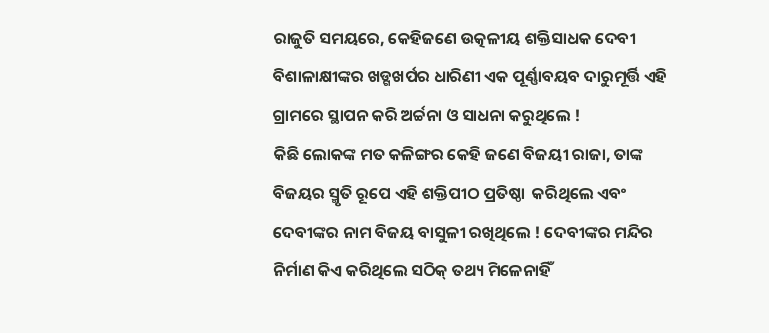ରାଜୁତି ସମୟରେ, କେହିଜଣେ ଉତ୍କଳୀୟ ଶକ୍ତିସାଧକ ଦେବୀ ବିଶାଳାକ୍ଷୀଙ୍କର ଖଡ୍ଗଖର୍ପର ଧାରିଣୀ ଏକ ପୂର୍ଣ୍ଣାବୟବ ଦାରୁମୂର୍ତ୍ତି ଏହି ଗ୍ରାମରେ ସ୍ଥାପନ କରି ଅର୍ଚ୍ଚନା ଓ ସାଧନା କରୁଥିଲେ !
କିଛି ଲୋକଙ୍କ ମତ କଳିଙ୍ଗର କେହି ଜଣେ ବିଜୟୀ ରାଜା, ତାଙ୍କ ବିଜୟର ସ୍ମୃତି ରୂପେ ଏହି ଶକ୍ତିପୀଠ ପ୍ରତିଷ୍ଠା  କରିଥିଲେ ଏବଂ ଦେବୀଙ୍କର ନାମ ବିଜୟ ବାସୁଳୀ ରଖିଥିଲେ ! ଦେବୀଙ୍କର ମନ୍ଦିର ନିର୍ମାଣ କିଏ କରିଥିଲେ ସଠିକ୍ ତଥ୍ୟ ମିଳେନାହିଁ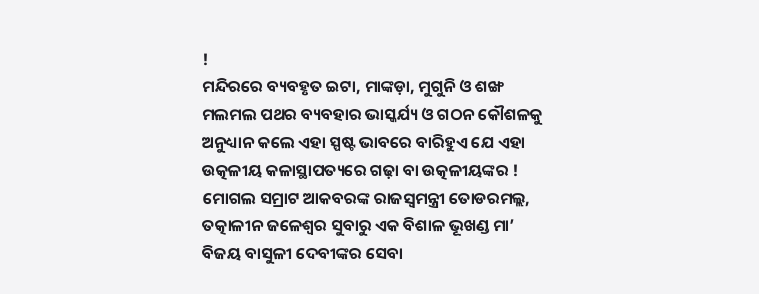!
ମନ୍ଦିରରେ ବ୍ୟବହୃତ ଇଟା, ମାଙ୍କଡ଼ା, ମୁଗୁନି ଓ ଶଙ୍ଖ ମଲମଲ ପଥର ବ୍ୟବହାର ଭାସ୍କର୍ଯ୍ୟ ଓ ଗଠନ କୌଶଳକୁ ଅନୁଧ୍ୟାନ କଲେ ଏହା ସ୍ପଷ୍ଟ ଭାବରେ ବାରିହୁଏ ଯେ ଏହା ଉତ୍କଳୀୟ କଳାସ୍ଥାପତ୍ୟରେ ଗଢ଼ା ବା ଉତ୍କଳୀୟଙ୍କର !
ମୋଗଲ ସମ୍ରାଟ ଆକବରଙ୍କ ରାଜସ୍ୱମନ୍ତ୍ରୀ ତୋଡରମଲ୍ଲ, ତତ୍କାଳୀନ ଜଳେଶ୍ଵର ସୁବାରୁ ଏକ ବିଶାଳ ଭୂଖଣ୍ଡ ମା’ ବିଜୟ ବାସୁଳୀ ଦେବୀଙ୍କର ସେବା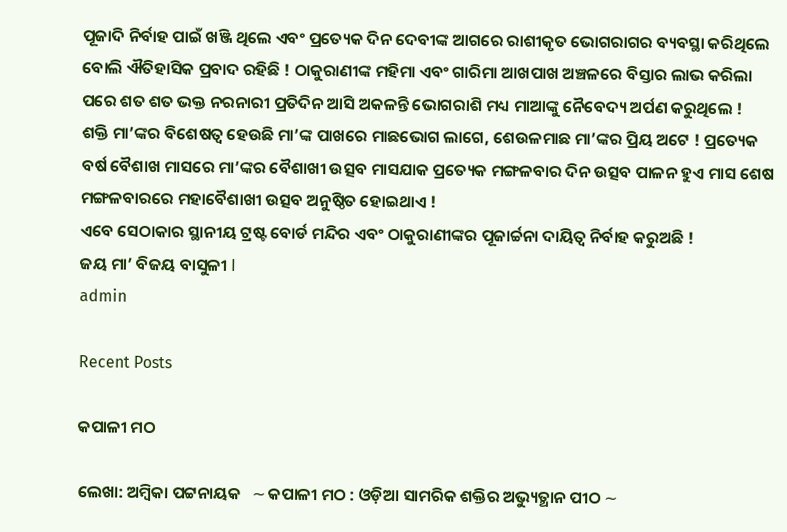ପୂଜାଦି ନିର୍ବାହ ପାଇଁ ଖଞ୍ଜି ଥିଲେ ଏବଂ ପ୍ରତ୍ୟେକ ଦିନ ଦେବୀଙ୍କ ଆଗରେ ରାଶୀକୃତ ଭୋଗରାଗର ବ୍ୟବସ୍ଥା କରିଥିଲେ ବୋଲି ଐତିହାସିକ ପ୍ରବାଦ ରହିଛି ! ଠାକୁରାଣୀଙ୍କ ମହିମା ଏବଂ ଗାରିମା ଆଖପାଖ ଅଞ୍ଚଳରେ ବିସ୍ତାର ଲାଭ କରିଲା ପରେ ଶତ ଶତ ଭକ୍ତ ନରନାରୀ ପ୍ରତିଦିନ ଆସି ଅକଳନ୍ତି ଭୋଗରାଶି ମଧ୍ୟ ମାଆଙ୍କୁ ନୈବେଦ୍ୟ ଅର୍ପଣ କରୁଥିଲେ !
ଶକ୍ତି ମା’ଙ୍କର ବିଶେଷତ୍ଵ ହେଉଛି ମା’ଙ୍କ ପାଖରେ ମାଛଭୋଗ ଲାଗେ, ଶେଉଳମାଛ ମା’ଙ୍କର ପ୍ରିୟ ଅଟେ ! ପ୍ରତ୍ୟେକ ବର୍ଷ ବୈଶାଖ ମାସରେ ମା’ଙ୍କର ବୈଶାଖୀ ଉତ୍ସବ ମାସଯାକ ପ୍ରତ୍ୟେକ ମଙ୍ଗଳବାର ଦିନ ଉତ୍ସବ ପାଳନ ହୁଏ ମାସ ଶେଷ ମଙ୍ଗଳବାରରେ ମହାବୈଶାଖୀ ଉତ୍ସବ ଅନୁଷ୍ଠିତ ହୋଇଥାଏ !
ଏବେ ସେଠାକାର ସ୍ଥାନୀୟ ଟ୍ରଷ୍ଟ ବୋର୍ଡ ମନ୍ଦିର ଏବଂ ଠାକୁରାଣୀଙ୍କର ପୂଜାର୍ଚ୍ଚନା ଦାୟିତ୍ଵ ନିର୍ବାହ କରୁଅଛି !
ଜୟ ମା’ ବିଜୟ ବାସୁଳୀ I
admin

Recent Posts

କପାଳୀ ମଠ

ଲେଖା: ଅମ୍ବିକା ପଟ୍ଟନାୟକ   ∼ କପାଳୀ ମଠ : ଓଡ଼ିଆ ସାମରିକ ଶକ୍ତିର ଅଭ୍ୟୁତ୍ଥାନ ପୀଠ ∼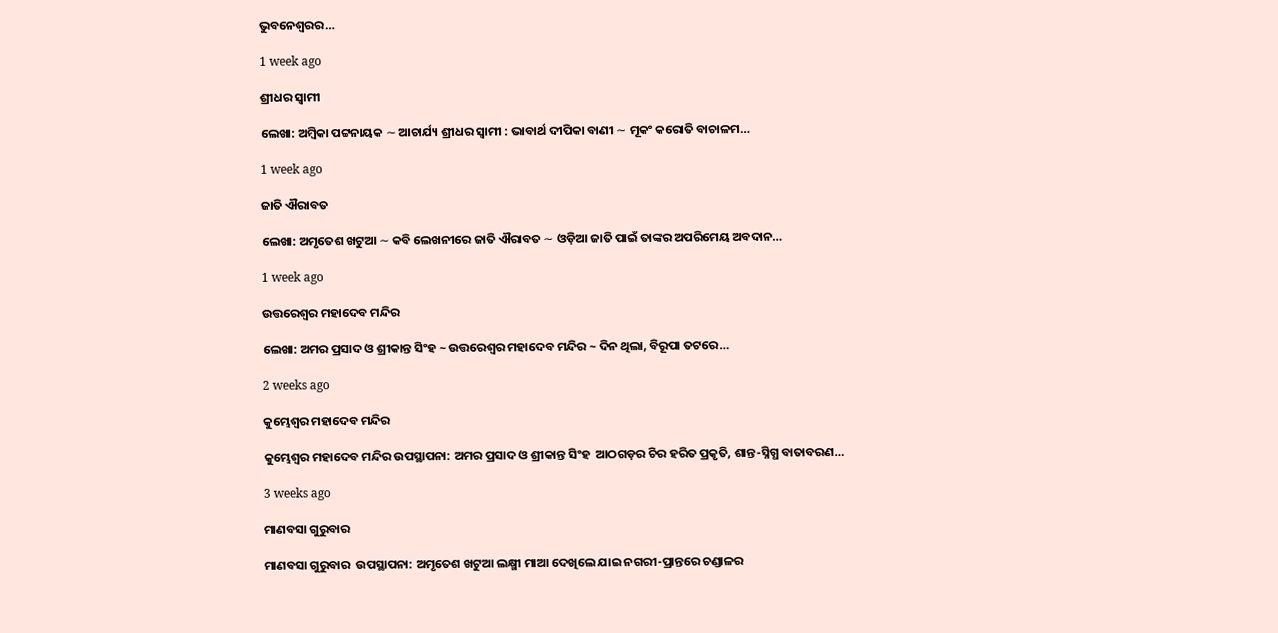ଭୁବନେଶ୍ୱରର…

1 week ago

ଶ୍ରୀଧର ସ୍ୱାମୀ

ଲେଖା: ଅମ୍ବିକା ପଟ୍ଟନାୟକ ∼ ଆଚାର୍ଯ୍ୟ ଶ୍ରୀଧର ସ୍ୱାମୀ : ଭାବାର୍ଥ ଦୀପିକା ବାଣୀ ∼ ମୂକଂ କରୋତି ବାଚାଳମ…

1 week ago

ଜାତି ଐରାବତ

ଲେଖା: ଅମୃତେଶ ଖଟୁଆ ∼ କବି ଲେଖନୀରେ ଜାତି ଐରାବତ ∼ ଓଡ଼ିଆ ଜାତି ପାଇଁ ତାଙ୍କର ଅପରିମେୟ ଅବଦାନ…

1 week ago

ଉତ୍ତରେଶ୍ଵର ମହାଦେବ ମନ୍ଦିର

ଲେଖା: ଅମର ପ୍ରସାଦ ଓ ଶ୍ରୀକାନ୍ତ ସିଂହ ~ ଉତ୍ତରେଶ୍ଵର ମହାଦେବ ମନ୍ଦିର ~ ଦିନ ଥିଲା, ବିରୂପା ତଟରେ…

2 weeks ago

କୁମ୍ଭେଶ୍ୱର ମହାଦେବ ମନ୍ଦିର

କୁମ୍ଭେଶ୍ୱର ମହାଦେବ ମନ୍ଦିର ଉପସ୍ଥାପନା: ଅମର ପ୍ରସାଦ ଓ ଶ୍ରୀକାନ୍ତ ସିଂହ  ଆଠଗଡ଼ର ଚିର ହରିତ ପ୍ରକୃତି, ଶାନ୍ତ-ସ୍ନିଗ୍ଧ ବାତାବରଣ…

3 weeks ago

ମାଣବସା ଗୁରୁବାର

ମାଣବସା ଗୁରୁବାର  ଉପସ୍ଥାପନା: ଅମୃତେଶ ଖଟୁଆ ଲକ୍ଷ୍ମୀ ମାଆ ଦେଖିଲେ ଯାଇ ନଗରୀ-ପ୍ରାନ୍ତରେ ଚଣ୍ଡାଳର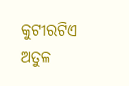କୁଟୀରଟିଏ ଅତୁଳ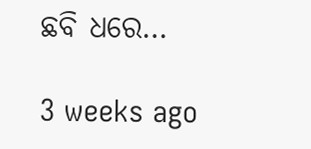ଛବି ଧରେ…

3 weeks ago